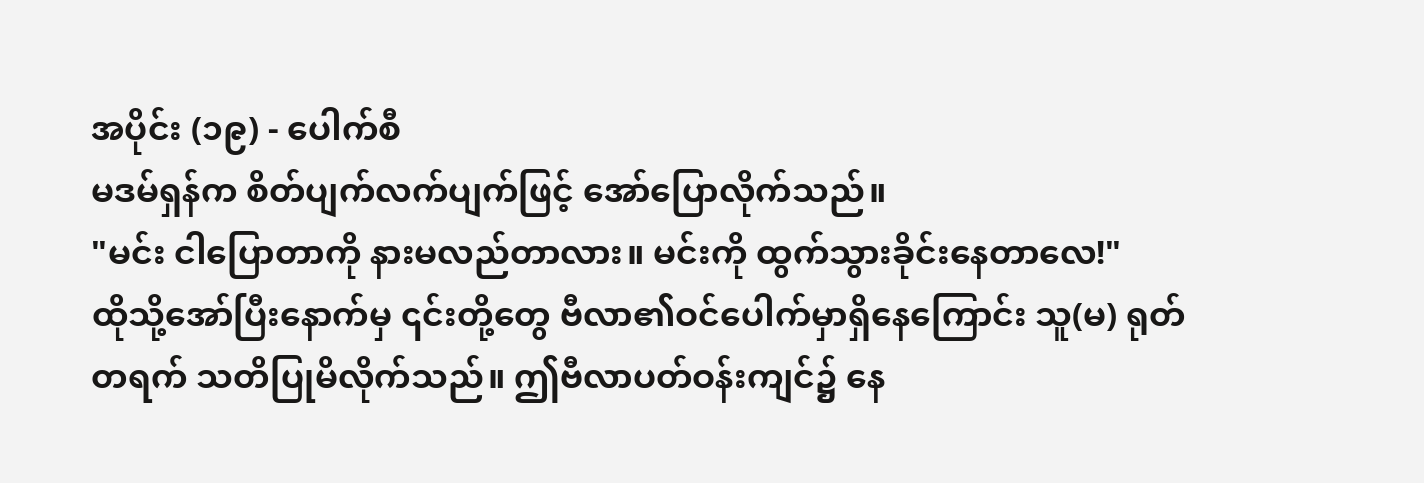အပိုင်း (၁၉) - ပေါက်စီ
မဒမ်ရှန်က စိတ်ပျက်လက်ပျက်ဖြင့် အော်ပြောလိုက်သည်။
"မင်း ငါပြောတာကို နားမလည်တာလား။ မင်းကို ထွက်သွားခိုင်းနေတာလေ!"
ထိုသို့အော်ပြီးနောက်မှ ၎င်းတို့တွေ ဗီလာ၏ဝင်ပေါက်မှာရှိနေကြောင်း သူ(မ) ရုတ်တရက် သတိပြုမိလိုက်သည်။ ဤဗီလာပတ်ဝန်းကျင်၌ နေ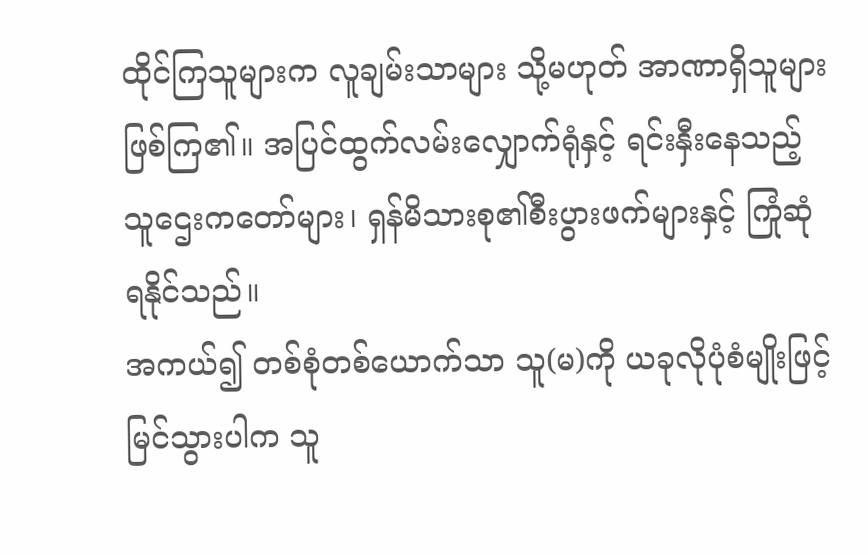ထိုင်ကြသူများက လူချမ်းသာများ သို့မဟုတ် အာဏာရှိသူများဖြစ်ကြ၏။ အပြင်ထွက်လမ်းလျှောက်ရုံနှင့် ရင်းနှီးနေသည့်သူဌေးကတော်များ၊ ရှန်မိသားစု၏စီးပွားဖက်များနှင့် ကြုံဆုံရနိုင်သည်။
အကယ်၍ တစ်စုံတစ်ယောက်သာ သူ(မ)ကို ယခုလိုပုံစံမျိုးဖြင့် မြင်သွားပါက သူ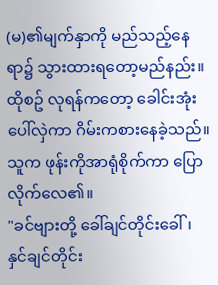(မ)၏မျက်နှာကို မည်သည့်နေရာ၌ သွားထားရတော့မည်နည်း။
ထိုစဥ် လုရန်ကတော့ ခေါင်းအုံးပေါ်လှဲကာ ဂိမ်းကစားနေခဲ့သည်။ သူက ဖုန်းကိုအာရုံစိုက်ကာ ပြောလိုက်လေ၏။
"ခင်ဗျားတို့ ခေါ်ချင်တိုင်းခေါ်၊ နှင်ချင်တိုင်း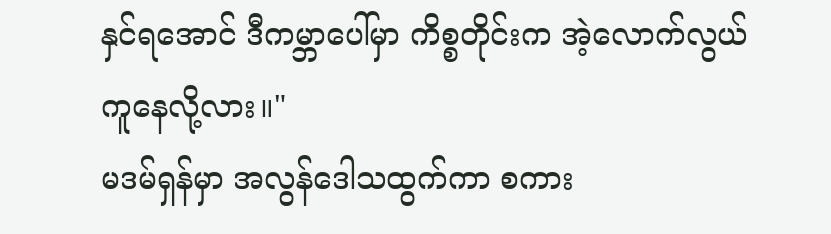နှင်ရအောင် ဒီကမ္ဘာပေါ်မှာ ကိစ္စတိုင်းက အဲ့လောက်လွယ်ကူနေလို့လား။"
မဒမ်ရှန်မှာ အလွန်ဒေါသထွက်ကာ စကား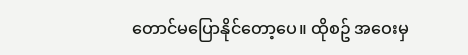တောင်မပြောနိုင်တော့ပေ။ ထိုစဥ် အဝေးမှ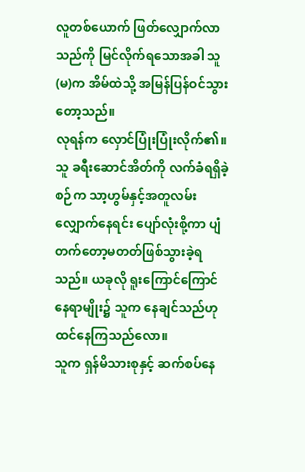လူတစ်ယောက် ဖြတ်လျှောက်လာသည်ကို မြင်လိုက်ရသောအခါ သူ(မ)က အိမ်ထဲသို့ အမြန်ပြန်ဝင်သွားတော့သည်။
လုရန်က လှောင်ပြုံးပြုံးလိုက်၏။
သူ ခရီးဆောင်အိတ်ကို လက်ခံရရှိခဲ့စဉ်က သာ့ဟွမ်နှင့်အတူလမ်းလျှောက်နေရင်း ပျော်လုံးစို့ကာ ပျံတက်တော့မတတ်ဖြစ်သွားခဲ့ရသည်။ ယခုလို ရူးကြောင်ကြောင်နေရာမျိုး၌ သူက နေချင်သည်ဟု ထင်နေကြသည်လော။
သူက ရှန်မိသားစုနှင့် ဆက်စပ်နေ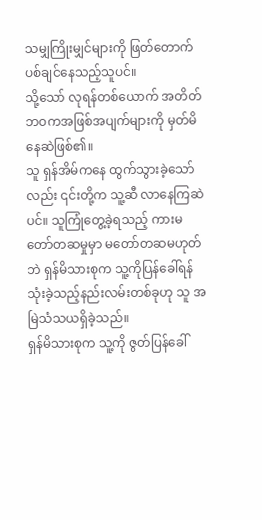သမျှကြိုးမျှင်များကို ဖြတ်တောက်ပစ်ချင်နေသည့်သူပင်။
သို့သော် လုရန်တစ်ယောက် အတိတ်ဘဝကအဖြစ်အပျက်များကို မှတ်မိနေဆဲဖြစ်၏။
သူ ရှန်အိမ်ကနေ ထွက်သွားခဲ့သော်လည်း ၎င်းတို့က သူ့ဆီ လာနေကြဆဲပင်။ သူကြုံတွေ့ခဲ့ရသည့် ကားမတော်တဆမှုမှာ မတော်တဆမဟုတ်ဘဲ ရှန်မိသားစုက သူ့ကိုပြန်ခေါ်ရန် သုံးခဲ့သည့်နည်းလမ်းတစ်ခုဟု သူ အမြဲသံသယရှိခဲ့သည်။
ရှန်မိသားစုက သူ့ကို ဇွတ်ပြန်ခေါ်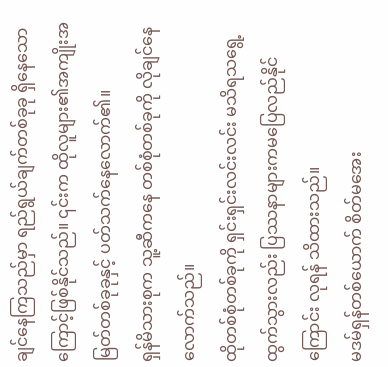ချင်နေကြသည်မှာ ရည်ရွယ်ချက်တစ်ခုခု ရှိနေသောကြောင့်ဖြစ်နိုင်သည်။ ၎င်းက ထိုလူများ၏အကျိုးအမြတ်တစ်ခုခုနှင့် ပတ်သက်နေလောက်၏။
ရှန်မိသားစုက သူ့ဆီကနေ တစ်စုံတစ်ခုကို လိုချင်နေလောက်သည်။
ထိုတစ်စုံတစ်ခုကို ရှင်းရှင်းလင်းလင်း မသိရသရွေ့ ထွက်သွားလည်း ပြဿနာများကမပြေလည်နိုင်ကြောင်း လုရန် သိထားသည်။
မဒမ်ရှန်တစ်ယောက် စိတ်မအေး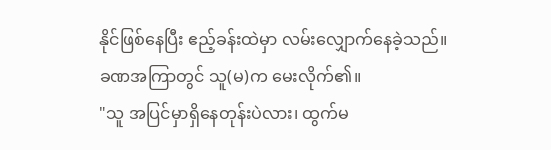နိုင်ဖြစ်နေပြီး ဧည့်ခန်းထဲမှာ လမ်းလျှောက်နေခဲ့သည်။
ခဏအကြာတွင် သူ(မ)က မေးလိုက်၏။
"သူ အပြင်မှာရှိနေတုန်းပဲလား၊ ထွက်မ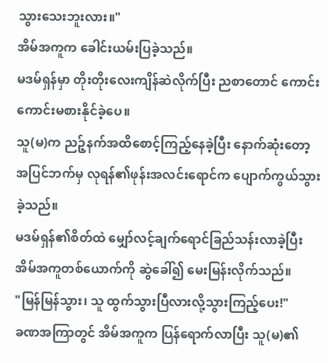သွားသေးဘူးလား။"
အိမ်အကူက ခေါင်းယမ်းပြခဲ့သည်။
မဒမ်ရှန်မှာ တိုးတိုးလေးကျိန်ဆဲလိုက်ပြီး ညစာတောင် ကောင်းကောင်းမစားနိုင်ခဲ့ပေ။
သူ(မ)က ညဉ့်နက်အထိစောင့်ကြည့်နေခဲ့ပြီး နောက်ဆုံးတော့ အပြင်ဘက်မှ လုရန်၏ဖုန်းအလင်းရောင်က ပျောက်ကွယ်သွားခဲ့သည်။
မဒမ်ရှန်၏စိတ်ထဲ မျှော်လင့်ချက်ရောင်ခြည်သန်းလာခဲ့ပြီး အိမ်အကူတစ်ယောက်ကို ဆွဲခေါ်၍ မေးမြန်းလိုက်သည်။
"မြန်မြန်သွား၊ သူ ထွက်သွားပြီလားလို့သွားကြည့်ပေး!"
ခဏအကြာတွင် အိမ်အကူက ပြန်ရောက်လာပြီး သူ(မ)၏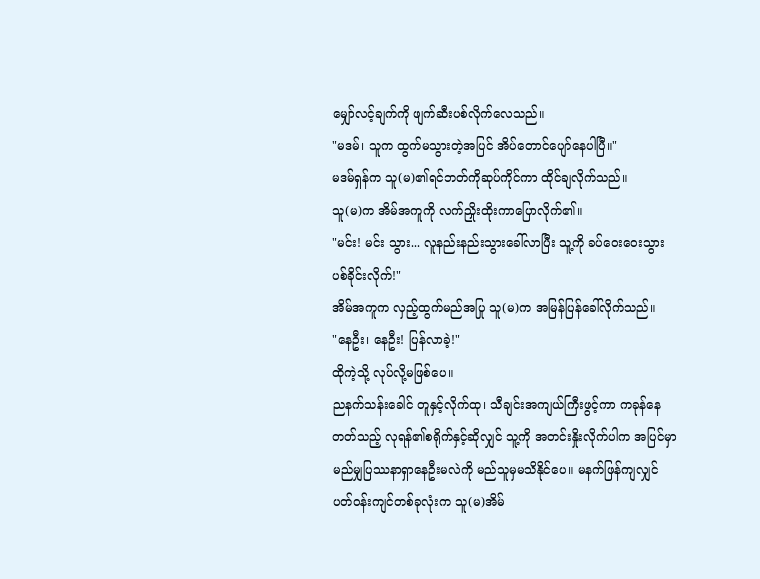မျှော်လင့်ချက်ကို ဖျက်ဆီးပစ်လိုက်လေသည်။
"မဒမ်၊ သူက ထွက်မသွားတဲ့အပြင် အိပ်တောင်ပျော်နေပါပြီ။"
မဒမ်ရှန်က သူ(မ)၏ရင်ဘတ်ကိုဆုပ်ကိုင်ကာ ထိုင်ချလိုက်သည်။
သူ(မ)က အိမ်အကူကို လက်ညှိုးထိုးကာပြောလိုက်၏။
"မင်း! မင်း သွား... လူနည်းနည်းသွားခေါ်လာပြီး သူ့ကို ခပ်ဝေးဝေးသွားပစ်ခိုင်းလိုက်!"
အိမ်အကူက လှည့်ထွက်မည်အပြု သူ(မ)က အမြန်ပြန်ခေါ်လိုက်သည်။
"နေဦး၊ နေဦး! ပြန်လာခဲ့!"
ထိုကဲ့သို့ လုပ်လို့မဖြစ်ပေ။
ညနက်သန်းခေါင် တူနှင့်လိုက်ထု၊ သီချင်းအကျယ်ကြီးဖွင့်ကာ ကခုန်နေတတ်သည့် လုရန်၏စရိုက်နှင့်ဆိုလျှင် သူ့ကို အတင်းနှိုးလိုက်ပါက အပြင်မှာ မည်မျှပြဿနာရှာနေဦးမလဲကို မည်သူမှမသိနိုင်ပေ။ မနက်ဖြန်ကျလျှင် ပတ်ဝန်းကျင်တစ်ခုလုံးက သူ(မ)အိမ်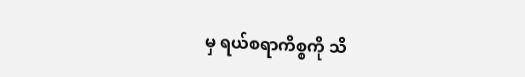မှ ရယ်စရာကိစ္စကို သိ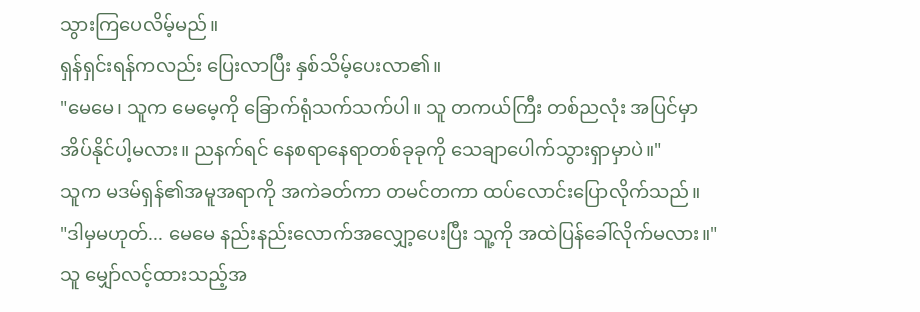သွားကြပေလိမ့်မည်။
ရှန်ရှင်းရန်ကလည်း ပြေးလာပြီး နှစ်သိမ့်ပေးလာ၏။
"မေမေ၊ သူက မေမေ့ကို ခြောက်ရုံသက်သက်ပါ။ သူ တကယ်ကြီး တစ်ညလုံး အပြင်မှာအိပ်နိုင်ပါ့မလား။ ညနက်ရင် နေစရာနေရာတစ်ခုခုကို သေချာပေါက်သွားရှာမှာပဲ။"
သူက မဒမ်ရှန်၏အမူအရာကို အကဲခတ်ကာ တမင်တကာ ထပ်လောင်းပြောလိုက်သည်။
"ဒါမှမဟုတ်... မေမေ နည်းနည်းလောက်အလျှော့ပေးပြီး သူ့ကို အထဲပြန်ခေါ်လိုက်မလား။"
သူ မျှော်လင့်ထားသည့်အ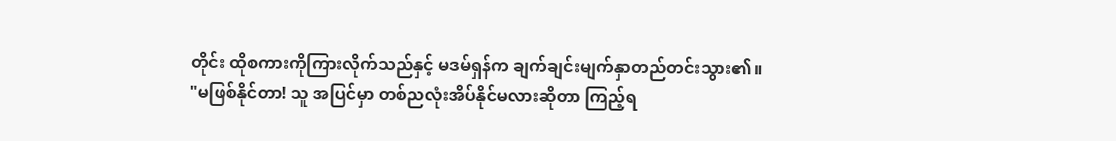တိုင်း ထိုစကားကိုကြားလိုက်သည်နှင့် မဒမ်ရှန်က ချက်ချင်းမျက်နှာတည်တင်းသွား၏။
"မဖြစ်နိုင်တာ! သူ အပြင်မှာ တစ်ညလုံးအိပ်နိုင်မလားဆိုတာ ကြည့်ရ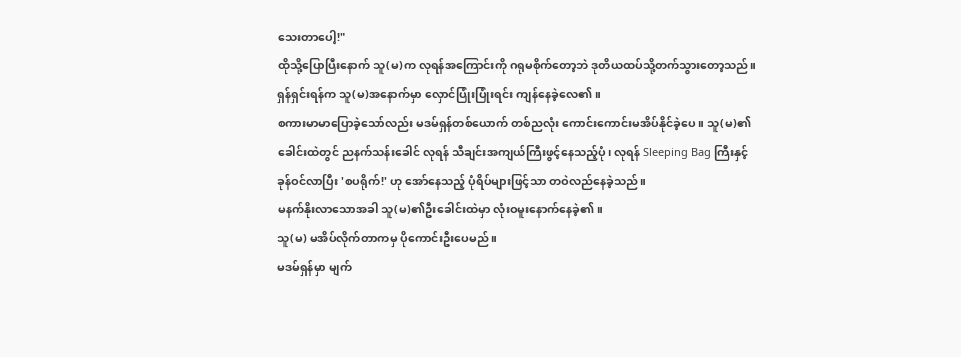သေးတာပေါ့!"
ထိုသို့ပြောပြီးနောက် သူ(မ)က လုရန်အကြောင်းကို ဂရုမစိုက်တော့ဘဲ ဒုတိယထပ်သို့တက်သွားတော့သည်။
ရှန်ရှင်းရန်က သူ(မ)အနောက်မှာ လှောင်ပြုံးပြုံးရင်း ကျန်နေခဲ့လေ၏။
စကားမာမာပြောခဲ့သော်လည်း မဒမ်ရှန်တစ်ယောက် တစ်ညလုံး ကောင်းကောင်းမအိပ်နိုင်ခဲ့ပေ။ သူ(မ)၏ ခေါင်းထဲတွင် ညနက်သန်းခေါင် လုရန် သီချင်းအကျယ်ကြီးဖွင့်နေသည့်ပုံ၊ လုရန် Sleeping Bag ကြီးနှင့် ခုန်ဝင်လာပြီး 'စပရိုက်!' ဟု အော်နေသည့် ပုံရိပ်များဖြင့်သာ တဝဲလည်နေခဲ့သည်။
မနက်နိုးလာသောအခါ သူ(မ)၏ဦးခေါင်းထဲမှာ လုံးဝမူးနောက်နေခဲ့၏။
သူ(မ) မအိပ်လိုက်တာကမှ ပိုကောင်းဦးပေမည်။
မဒမ်ရှန်မှာ မျက်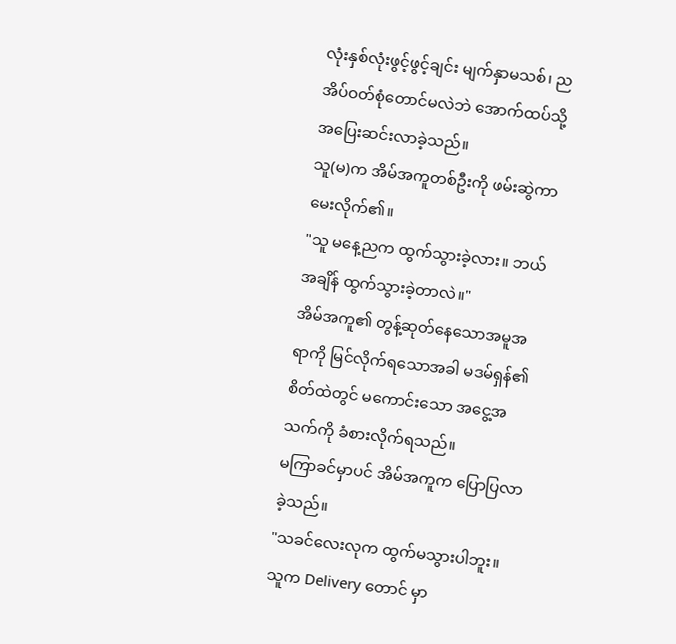လုံးနှစ်လုံးဖွင့်ဖွင့်ချင်း မျက်နှာမသစ်၊ ညအိပ်ဝတ်စုံတောင်မလဲဘဲ အောက်ထပ်သို့ အပြေးဆင်းလာခဲ့သည်။
သူ(မ)က အိမ်အကူတစ်ဦးကို ဖမ်းဆွဲကာ မေးလိုက်၏။
"သူ မနေ့ညက ထွက်သွားခဲ့လား။ ဘယ်အချိန် ထွက်သွားခဲ့တာလဲ။"
အိမ်အကူ၏ တွန့်ဆုတ်နေသောအမူအရာကို မြင်လိုက်ရသောအခါ မဒမ်ရှန်၏စိတ်ထဲတွင် မကောင်းသော အငွေ့အသက်ကို ခံစားလိုက်ရသည်။
မကြာခင်မှာပင် အိမ်အကူက ပြောပြလာခဲ့သည်။
"သခင်လေးလုက ထွက်မသွားပါဘူး။ သူက Delivery တောင် မှာ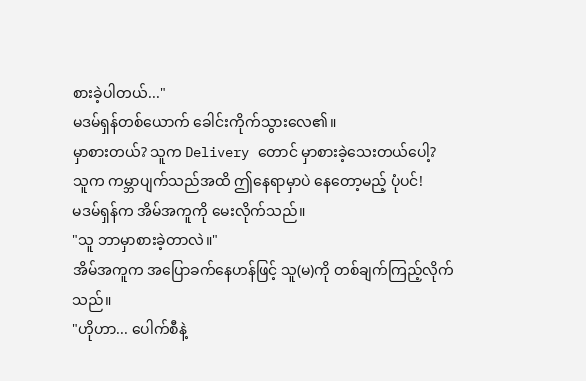စားခဲ့ပါတယ်..."
မဒမ်ရှန်တစ်ယောက် ခေါင်းကိုက်သွားလေ၏။
မှာစားတယ်? သူက Delivery တောင် မှာစားခဲ့သေးတယ်ပေါ့?
သူက ကမ္ဘာပျက်သည်အထိ ဤနေရာမှာပဲ နေတော့မည့် ပုံပင်!
မဒမ်ရှန်က အိမ်အကူကို မေးလိုက်သည်။
"သူ ဘာမှာစားခဲ့တာလဲ။"
အိမ်အကူက အပြောခက်နေဟန်ဖြင့် သူ(မ)ကို တစ်ချက်ကြည့်လိုက်သည်။
"ဟိုဟာ... ပေါက်စီနဲ့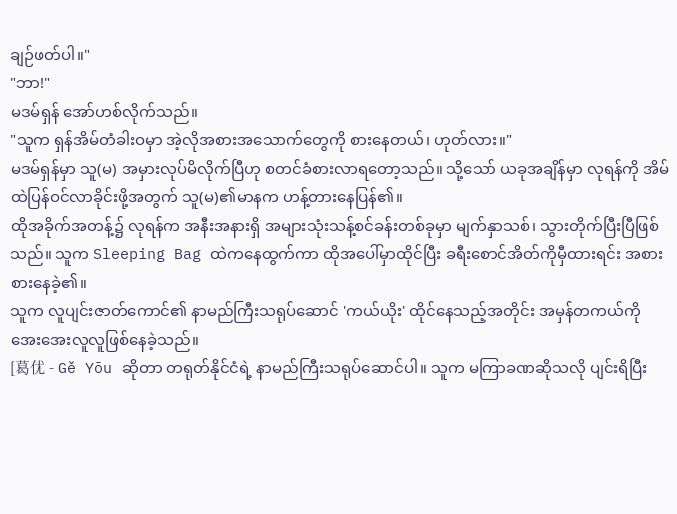ချဉ်ဖတ်ပါ။"
"ဘာ!"
မဒမ်ရှန် အော်ဟစ်လိုက်သည်။
"သူက ရှန်အိမ်တံခါးဝမှာ အဲ့လိုအစားအသောက်တွေကို စားနေတယ်၊ ဟုတ်လား။"
မဒမ်ရှန်မှာ သူ(မ) အမှားလုပ်မိလိုက်ပြီဟု စတင်ခံစားလာရတော့သည်။ သို့သော် ယခုအချိန်မှာ လုရန်ကို အိမ်ထဲပြန်ဝင်လာခိုင်းဖို့အတွက် သူ(မ)၏မာနက ဟန့်တားနေပြန်၏။
ထိုအခိုက်အတန့်၌ လုရန်က အနီးအနားရှိ အများသုံးသန့်စင်ခန်းတစ်ခုမှာ မျက်နှာသစ်၊ သွားတိုက်ပြီးပြီဖြစ်သည်။ သူက Sleeping Bag ထဲကနေထွက်ကာ ထိုအပေါ်မှာထိုင်ပြီး ခရီးစောင်အိတ်ကိုမှီထားရင်း အစားစားနေခဲ့၏။
သူက လူပျင်းဇာတ်ကောင်၏ နာမည်ကြီးသရုပ်ဆောင် 'ကယ်ယိုး' ထိုင်နေသည့်အတိုင်း အမှန်တကယ်ကို အေးအေးလူလူဖြစ်နေခဲ့သည်။
[葛优 - Gě Yōu ဆိုတာ တရုတ်နိုင်ငံရဲ့ နာမည်ကြီးသရုပ်ဆောင်ပါ။ သူက မကြာခဏဆိုသလို ပျင်းရိပြီး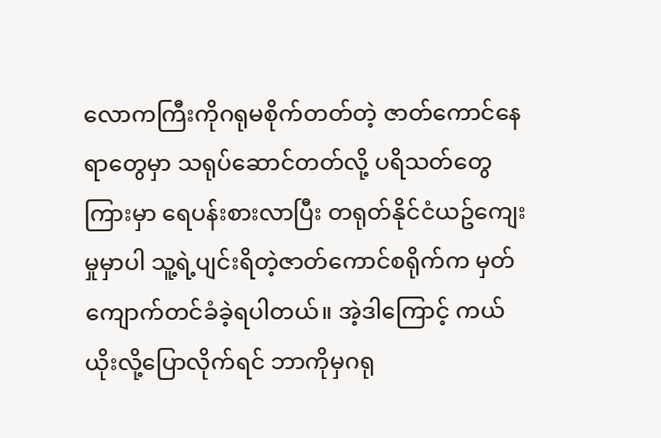လောကကြီးကိုဂရုမစိုက်တတ်တဲ့ ဇာတ်ကောင်နေရာတွေမှာ သရုပ်ဆောင်တတ်လို့ ပရိသတ်တွေကြားမှာ ရေပန်းစားလာပြီး တရုတ်နိုင်ငံယဥ်ကျေးမှုမှာပါ သူ့ရဲ့ပျင်းရိတဲ့ဇာတ်ကောင်စရိုက်က မှတ်ကျောက်တင်ခံခဲ့ရပါတယ်။ အဲ့ဒါကြောင့် ကယ်ယိုးလို့ပြောလိုက်ရင် ဘာကိုမှဂရု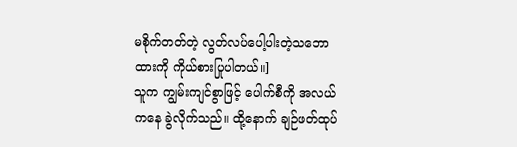မစိုက်တတ်တဲ့ လွတ်လပ်ပေါ့ပါးတဲ့သဘောထားကို ကိုယ်စားပြုပါတယ်။]
သူက ကျွမ်းကျင်စွာဖြင့် ပေါက်စီကို အလယ်ကနေ ခွဲလိုက်သည်။ ထို့နောက် ချဉ်ဖတ်ထုပ်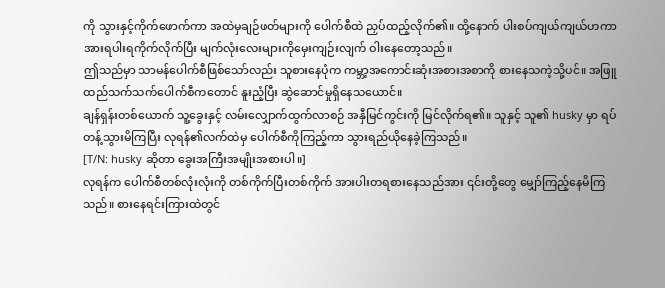ကို သွားနှင့်ကိုက်ဖောက်ကာ အထဲမှချဉ်ဖတ်များကို ပေါက်စီထဲ ညှပ်ထည့်လိုက်၏။ ထို့နောက် ပါးစပ်ကျယ်ကျယ်ဟကာ အားရပါးရကိုက်လိုက်ပြီး မျက်လုံးလေးများကိုမှေးကျဉ်းလျက် ဝါးနေတော့သည်။
ဤသည်မှာ သာမန်ပေါက်စီဖြစ်သော်လည်း သူစားနေပုံက ကမ္ဘာ့အကောင်းဆုံးအစားအစာကို စားနေသကဲ့သို့ပင်။ အဖြူထည်သက်သက်ပေါက်စီကတောင် နူးညံ့ပြီး ဆွဲဆောင်မှုရှိနေသယောင်။
ချန်ရှန်းတစ်ယောက် သူ့ခွေးနှင့် လမ်းလျှောက်ထွက်လာစဉ် အနှီမြင်ကွင်းကို မြင်လိုက်ရ၏။ သူနှင့် သူ၏ husky မှာ ရပ်တန့်သွားမိကြပြီး လုရန်၏လက်ထဲမှ ပေါက်စီကိုကြည့်ကာ သွားရည်ယိုနေခဲ့ကြသည်။
[T/N: husky ဆိုတာ ခွေးအကြီးအမျိုးအစားပါ။]
လုရန်က ပေါက်စီတစ်လုံးလုံးကို တစ်ကိုက်ပြီးတစ်ကိုက် အားပါးတရစားနေသည်အား ၎င်းတို့တွေ မျှော်ကြည့်နေမိကြသည်။ စားနေရင်းကြားထဲတွင်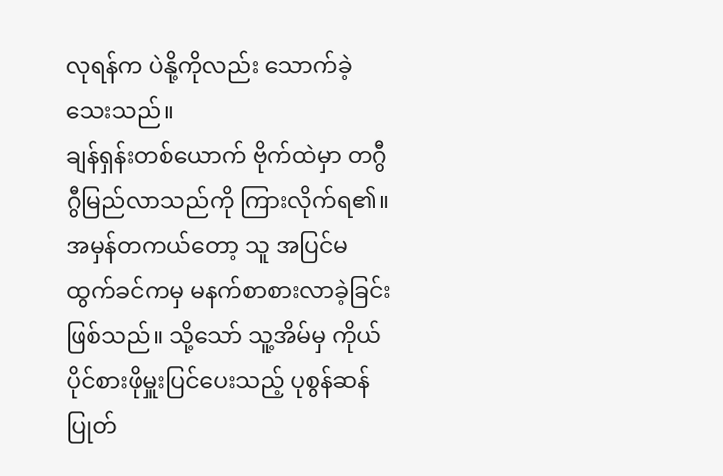လုရန်က ပဲနို့ကိုလည်း သောက်ခဲ့သေးသည်။
ချန်ရှန်းတစ်ယောက် ဗိုက်ထဲမှာ တဂွီဂွီမြည်လာသည်ကို ကြားလိုက်ရ၏။
အမှန်တကယ်တော့ သူ အပြင်မထွက်ခင်ကမှ မနက်စာစားလာခဲ့ခြင်းဖြစ်သည်။ သို့သော် သူ့အိမ်မှ ကိုယ်ပိုင်စားဖိုမှူးပြင်ပေးသည့် ပုစွန်ဆန်ပြုတ်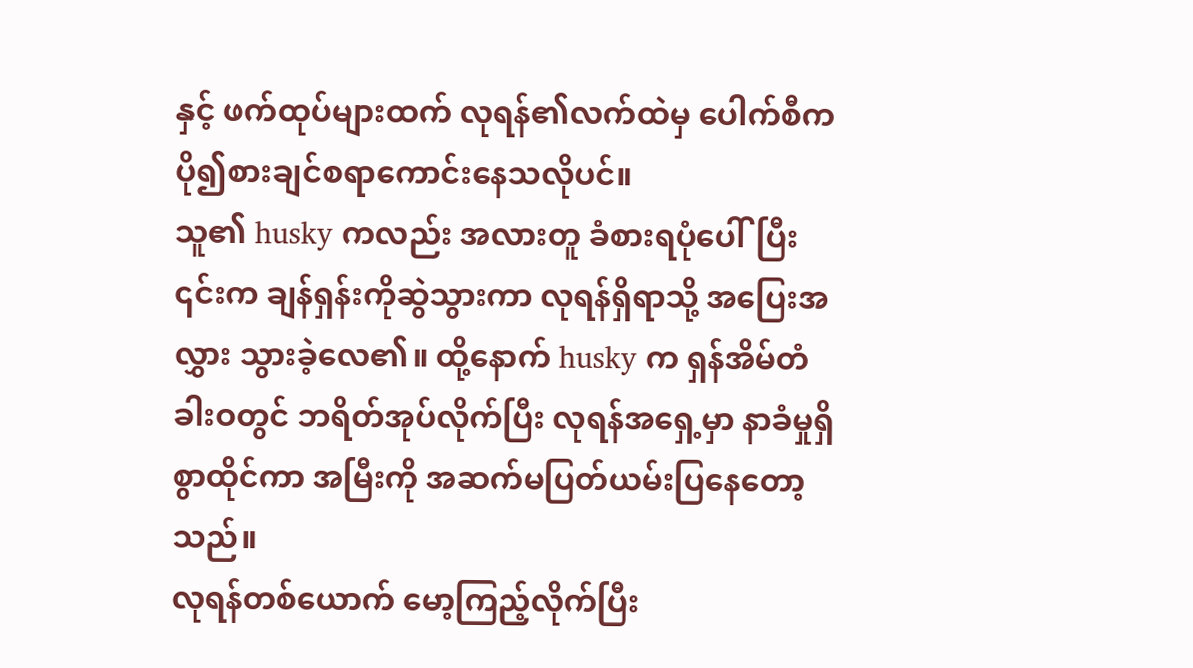နှင့် ဖက်ထုပ်များထက် လုရန်၏လက်ထဲမှ ပေါက်စီက ပို၍စားချင်စရာကောင်းနေသလိုပင်။
သူ၏ husky ကလည်း အလားတူ ခံစားရပုံပေါ်ပြီး ၎င်းက ချန်ရှန်းကိုဆွဲသွားကာ လုရန်ရှိရာသို့ အပြေးအလွှား သွားခဲ့လေ၏။ ထို့နောက် husky က ရှန်အိမ်တံခါးဝတွင် ဘရိတ်အုပ်လိုက်ပြီး လုရန်အရှေ့မှာ နာခံမှုရှိစွာထိုင်ကာ အမြီးကို အဆက်မပြတ်ယမ်းပြနေတော့သည်။
လုရန်တစ်ယောက် မော့ကြည့်လိုက်ပြီး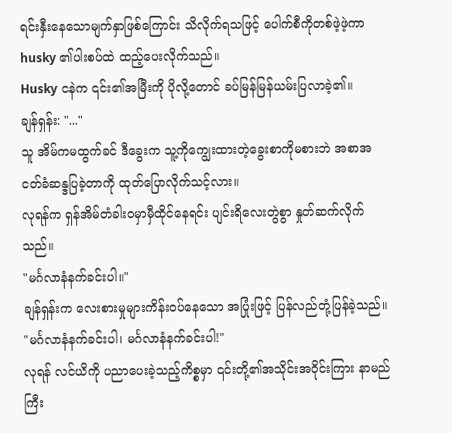ရင်းနှီးနေသောမျက်နှာဖြစ်ကြောင်း သိလိုက်ရသဖြင့် ပေါက်စီကိုတစ်ဖဲ့ဖဲ့ကာ husky ၏ပါးစပ်ထဲ ထည့်ပေးလိုက်သည်။
Husky ငနဲက ၎င်း၏အမြီးကို ပိုလို့တောင် ခပ်မြန်မြန်ယမ်းပြလာခဲ့၏။
ချန်ရှန်း: "..."
သူ အိမ်ကမထွက်ခင် ဒီခွေးက သူ့ကိုကျွေးထားတဲ့ခွေးစာကိုမစားဘဲ အစာအငတ်ခံဆန္ဒပြခဲ့တာကို ထုတ်ပြောလိုက်သင့်လား။
လုရန်က ရှန်အိမ်တံခါးဝမှာမှီထိုင်နေရင်း ပျင်းရိလေးတွဲစွာ နှုတ်ဆက်လိုက်သည်။
"မင်္ဂလာနံနက်ခင်းပါ။"
ချန်ရှန်းက လေးစားမှုများကိန်းဝပ်နေသော အပြုံးဖြင့် ပြန်လည်တုံ့ပြန်ခဲ့သည်။
"မင်္ဂလာနံနက်ခင်းပါ၊ မင်္ဂလာနံနက်ခင်းပါ!"
လုရန် လင်ယိကို ပညာပေးခဲ့သည့်ကိစ္စမှာ ၎င်းတို့၏အသိုင်းအဝိုင်းကြား နာမည်ကြီး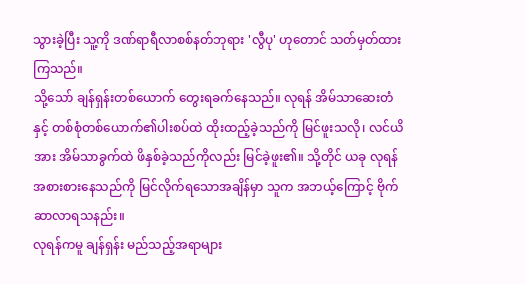သွားခဲ့ပြီး သူ့ကို ဒဏ်ရာရီလာစစ်နတ်ဘုရား 'လွီပု' ဟုတောင် သတ်မှတ်ထားကြသည်။
သို့သော် ချန်ရှန်းတစ်ယောက် တွေးရခက်နေသည်။ လုရန် အိမ်သာဆေးတံနှင့် တစ်စုံတစ်ယောက်၏ပါးစပ်ထဲ ထိုးထည့်ခဲ့သည်ကို မြင်ဖူးသလို၊ လင်ယိအား အိမ်သာခွက်ထဲ ဖိနှစ်ခဲ့သည်ကိုလည်း မြင်ခဲ့ဖူး၏။ သို့တိုင် ယခု လုရန် အစားစားနေသည်ကို မြင်လိုက်ရသောအချိန်မှာ သူက အဘယ့်ကြောင့် ဗိုက်ဆာလာရသနည်း။
လုရန်ကမူ ချန်ရှန်း မည်သည့်အရာများ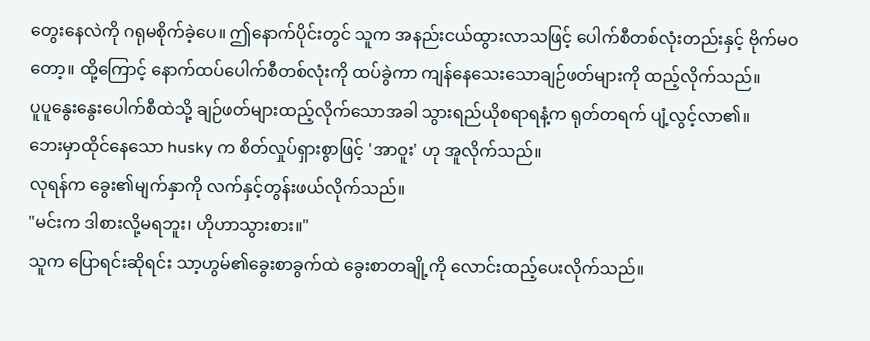တွေးနေလဲကို ဂရုမစိုက်ခဲ့ပေ။ ဤနောက်ပိုင်းတွင် သူက အနည်းငယ်ထွားလာသဖြင့် ပေါက်စီတစ်လုံးတည်းနှင့် ဗိုက်မဝတော့။ ထို့ကြောင့် နောက်ထပ်ပေါက်စီတစ်လုံးကို ထပ်ခွဲကာ ကျန်နေသေးသောချဉ်ဖတ်များကို ထည့်လိုက်သည်။
ပူပူနွေးနွေးပေါက်စီထဲသို့ ချဉ်ဖတ်များထည့်လိုက်သောအခါ သွားရည်ယိုစရာရနံ့က ရုတ်တရက် ပျံ့လွင့်လာ၏။
ဘေးမှာထိုင်နေသော husky က စိတ်လှုပ်ရှားစွာဖြင့် 'အာဝူး' ဟု အူလိုက်သည်။
လုရန်က ခွေး၏မျက်နှာကို လက်နှင့်တွန်းဖယ်လိုက်သည်။
"မင်းက ဒါစားလို့မရဘူး၊ ဟိုဟာသွားစား။"
သူက ပြောရင်းဆိုရင်း သာ့ဟွမ်၏ခွေးစာခွက်ထဲ ခွေးစာတချို့ကို လောင်းထည့်ပေးလိုက်သည်။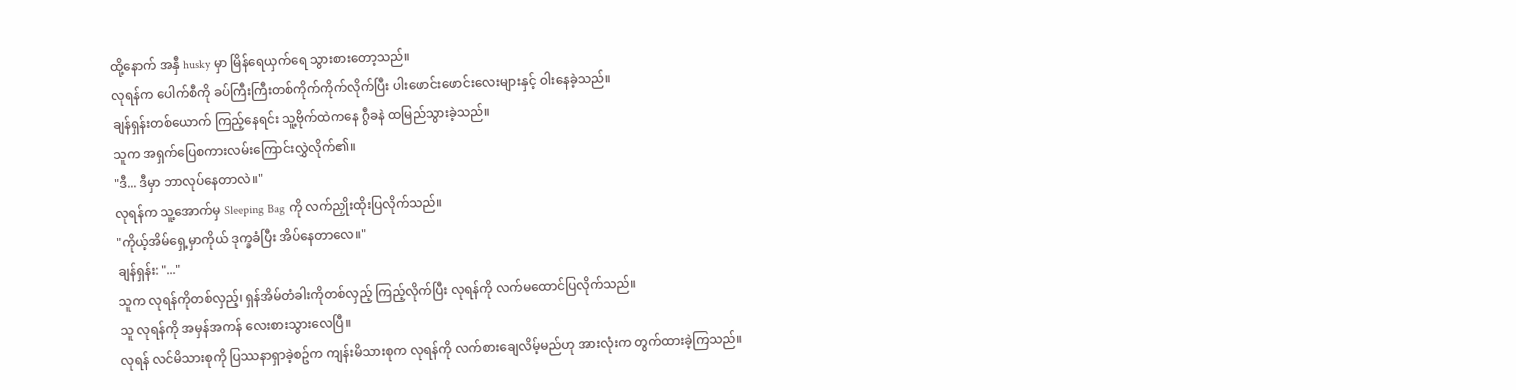ထို့နောက် အနှီ husky မှာ မြိန်ရေယှက်ရေ သွားစားတော့သည်။
လုရန်က ပေါက်စီကို ခပ်ကြီးကြီးတစ်ကိုက်ကိုက်လိုက်ပြီး ပါးဖောင်းဖောင်းလေးများနှင့် ဝါးနေခဲ့သည်။
ချန်ရှန်းတစ်ယောက် ကြည့်နေရင်း သူ့ဗိုက်ထဲကနေ ဂွီခနဲ ထမြည်သွားခဲ့သည်။
သူက အရှက်ပြေစကားလမ်းကြောင်းလွှဲလိုက်၏။
"ဒီ... ဒီမှာ ဘာလုပ်နေတာလဲ။"
လုရန်က သူ့အောက်မှ Sleeping Bag ကို လက်ညှိုးထိုးပြလိုက်သည်။
"ကိုယ့်အိမ်ရှေ့မှာကိုယ် ဒုက္ခခံပြီး အိပ်နေတာလေ။"
ချန်ရှန်း: "..."
သူက လုရန်ကိုတစ်လှည့်၊ ရှန်အိမ်တံခါးကိုတစ်လှည့် ကြည့်လိုက်ပြီး လုရန်ကို လက်မထောင်ပြလိုက်သည်။
သူ လုရန်ကို အမှန်အကန် လေးစားသွားလေပြီ။
လုရန် လင်မိသားစုကို ပြဿနာရှာခဲ့စဥ်က ကျန်းမိသားစုက လုရန်ကို လက်စားချေလိမ့်မည်ဟု အားလုံးက တွက်ထားခဲ့ကြသည်။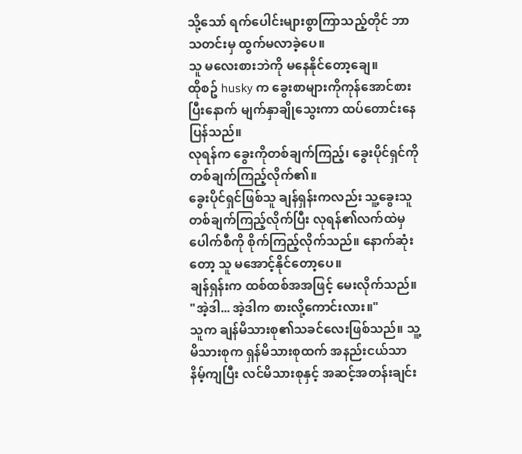သို့သော် ရက်ပေါင်းများစွာကြာသည့်တိုင် ဘာသတင်းမှ ထွက်မလာခဲ့ပေ။
သူ မလေးစားဘဲကို မနေနိုင်တော့ချေ။
ထိုစဥ် husky က ခွေးစာများကိုကုန်အောင်စားပြီးနောက် မျက်နှာချိုသွေးကာ ထပ်တောင်းနေပြန်သည်။
လုရန်က ခွေးကိုတစ်ချက်ကြည့်၊ ခွေးပိုင်ရှင်ကို တစ်ချက်ကြည့်လိုက်၏။
ခွေးပိုင်ရှင်ဖြစ်သူ ချန်ရှန်းကလည်း သူ့ခွေးသူတစ်ချက်ကြည့်လိုက်ပြီး လုရန်၏လက်ထဲမှ ပေါက်စီကို စိုက်ကြည့်လိုက်သည်။ နောက်ဆုံးတော့ သူ မအောင့်နိုင်တော့ပေ။
ချန်ရှန်းက ထစ်ထစ်အအဖြင့် မေးလိုက်သည်။
"အဲ့ဒါ... အဲ့ဒါက စားလို့ကောင်းလား။"
သူက ချန်မိသားစု၏သခင်လေးဖြစ်သည်။ သူ့မိသားစုက ရှန်မိသားစုထက် အနည်းငယ်သာနိမ့်ကျပြီး လင်မိသားစုနှင့် အဆင့်အတန်းချင်း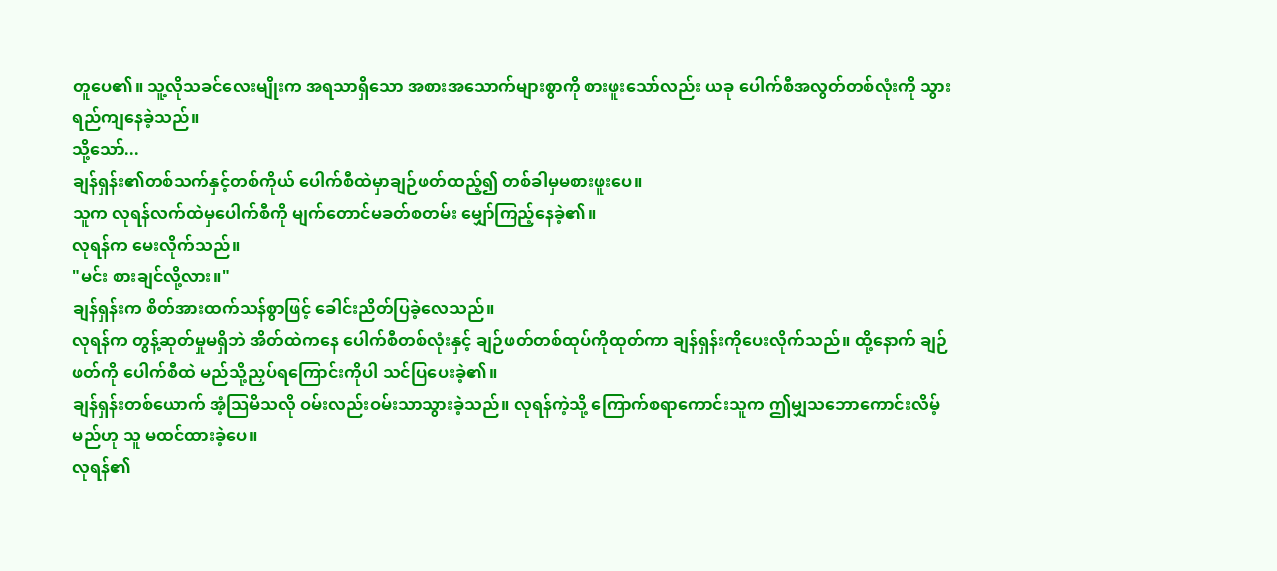တူပေ၏။ သူ့လိုသခင်လေးမျိုးက အရသာရှိသော အစားအသောက်များစွာကို စားဖူးသော်လည်း ယခု ပေါက်စီအလွတ်တစ်လုံးကို သွားရည်ကျနေခဲ့သည်။
သို့သော်...
ချန်ရှန်း၏တစ်သက်နှင့်တစ်ကိုယ် ပေါက်စီထဲမှာချဉ်ဖတ်ထည့်၍ တစ်ခါမှမစားဖူးပေ။
သူက လုရန်လက်ထဲမှပေါက်စီကို မျက်တောင်မခတ်စတမ်း မျှော်ကြည့်နေခဲ့၏။
လုရန်က မေးလိုက်သည်။
"မင်း စားချင်လို့လား။"
ချန်ရှန်းက စိတ်အားထက်သန်စွာဖြင့် ခေါင်းညိတ်ပြခဲ့လေသည်။
လုရန်က တွန့်ဆုတ်မှုမရှိဘဲ အိတ်ထဲကနေ ပေါက်စီတစ်လုံးနှင့် ချဉ်ဖတ်တစ်ထုပ်ကိုထုတ်ကာ ချန်ရှန်းကိုပေးလိုက်သည်။ ထို့နောက် ချဉ်ဖတ်ကို ပေါက်စီထဲ မည်သို့ညှပ်ရကြောင်းကိုပါ သင်ပြပေးခဲ့၏။
ချန်ရှန်းတစ်ယောက် အံ့သြမိသလို ဝမ်းလည်းဝမ်းသာသွားခဲ့သည်။ လုရန်ကဲ့သို့ ကြောက်စရာကောင်းသူက ဤမျှသဘောကောင်းလိမ့်မည်ဟု သူ မထင်ထားခဲ့ပေ။
လုရန်၏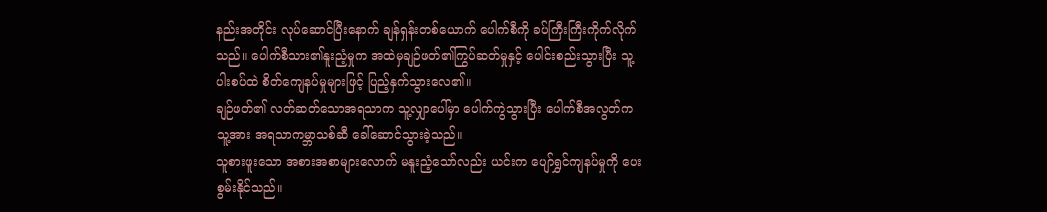နည်းအတိုင်း လုပ်ဆောင်ပြီးနောက် ချန်ရှန်းတစ်ယောက် ပေါက်စီကို ခပ်ကြီးကြီးကိုက်လိုက်သည်။ ပေါက်စီသား၏နူးညံ့မှုက အထဲမှချဉ်ဖတ်၏ကြွပ်ဆတ်မှုနှင့် ပေါင်းစည်းသွားပြီး သူ့ပါးစပ်ထဲ စိတ်ကျေနပ်မှုများဖြင့် ပြည့်နှက်သွားလေ၏။
ချဉ်ဖတ်၏ လတ်ဆတ်သောအရသာက သူ့လျှာပေါ်မှာ ပေါက်ကွဲသွားပြီး ပေါက်စီအလွတ်က သူ့အား အရသာကမ္ဘာသစ်ဆီ ခေါ်ဆောင်သွားခဲ့သည်။
သူစားဖူးသော အစားအစာများလောက် မနူးညံ့သော်လည်း ယင်းက ပျော်ရွှင်ကျနပ်မှုကို ပေးစွမ်းနိုင်သည်။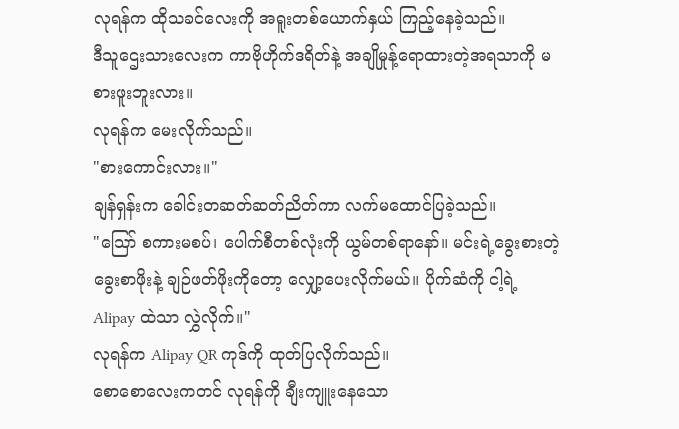လုရန်က ထိုသခင်လေးကို အရူးတစ်ယောက်နှယ် ကြည့်နေခဲ့သည်။
ဒီသူဌေးသားလေးက ကာဗိုဟိုက်ဒရိတ်နဲ့ အချိုမှုန့်ရောထားတဲ့အရသာကို မစားဖူးဘူးလား။
လုရန်က မေးလိုက်သည်။
"စားကောင်းလား။"
ချန်ရှန်းက ခေါင်းတဆတ်ဆတ်ညိတ်ကာ လက်မထောင်ပြခဲ့သည်။
"သြော် စကားမစပ်၊ ပေါက်စီတစ်လုံးကို ယွမ်တစ်ရာနော်။ မင်းရဲ့ခွေးစားတဲ့ ခွေးစာဖိုးနဲ့ ချဉ်ဖတ်ဖိုးကိုတော့ လျှော့ပေးလိုက်မယ်။ ပိုက်ဆံကို ငါ့ရဲ့ Alipay ထဲသာ လွှဲလိုက်။"
လုရန်က Alipay QR ကုဒ်ကို ထုတ်ပြလိုက်သည်။
စောစောလေးကတင် လုရန်ကို ချီးကျူးနေသော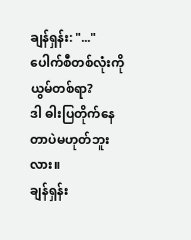ချန်ရှန်း: "..."
ပေါက်စီတစ်လုံးကို ယွမ်တစ်ရာ?
ဒါ ဓါးပြတိုက်နေတာပဲမဟုတ်ဘူးလား။
ချန်ရှန်း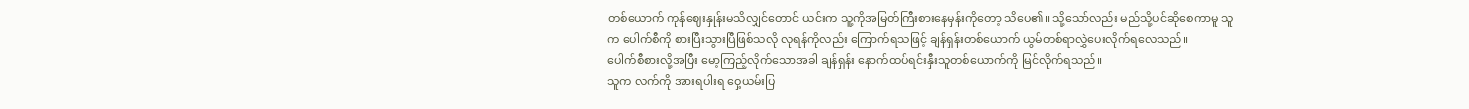တစ်ယောက် ကုန်ဈေးနှုန်းမသိလျှင်တောင် ယင်းက သူ့ကိုအမြတ်ကြီးစားနေမှန်းကိုတော့ သိပေ၏။ သို့သော်လည်း မည်သို့ပင်ဆိုစေကာမူ သူက ပေါက်စီကို စားပြီးသွားပြီဖြစ်သလို လုရန်ကိုလည်း ကြောက်ရသဖြင့် ချန်ရှန်းတစ်ယောက် ယွမ်တစ်ရာလွှဲပေးလိုက်ရလေသည်။
ပေါက်စီစားလို့အပြီး မော့ကြည့်လိုက်သောအခါ ချန်ရှန်း နောက်ထပ်ရင်းနှီးသူတစ်ယောက်ကို မြင်လိုက်ရသည်။
သူက လက်ကို အားရပါးရ ဝှေ့ယမ်းပြ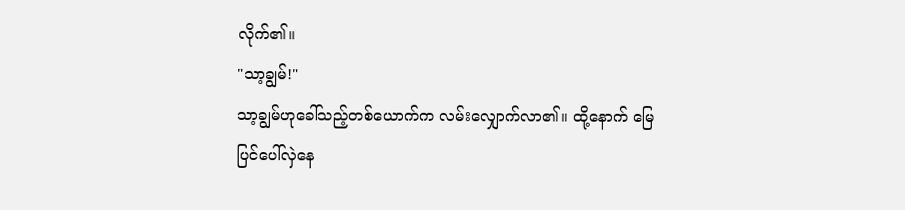လိုက်၏။
"သာ့ချွမ်!"
သာ့ချွမ်ဟုခေါ်သည့်တစ်ယောက်က လမ်းလျှောက်လာ၏။ ထို့နောက် မြေပြင်ပေါ်လှဲနေ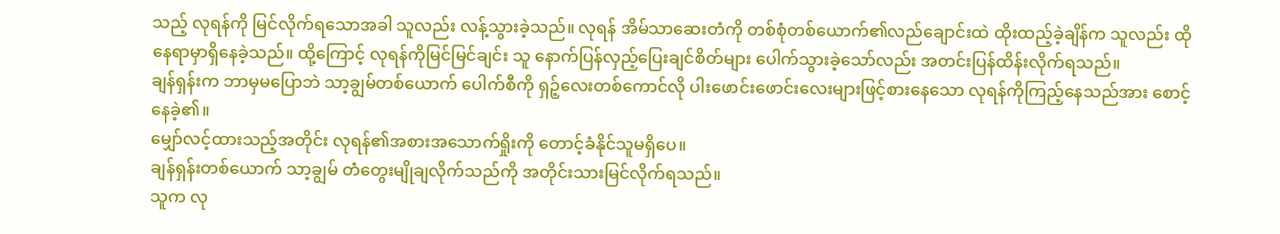သည့် လုရန်ကို မြင်လိုက်ရသောအခါ သူလည်း လန့်သွားခဲ့သည်။ လုရန် အိမ်သာဆေးတံကို တစ်စုံတစ်ယောက်၏လည်ချောင်းထဲ ထိုးထည့်ခဲ့ချိန်က သူလည်း ထိုနေရာမှာရှိနေခဲ့သည်။ ထို့ကြောင့် လုရန်ကိုမြင်မြင်ချင်း သူ နောက်ပြန်လှည့်ပြေးချင်စိတ်များ ပေါက်သွားခဲ့သော်လည်း အတင်းပြန်ထိန်းလိုက်ရသည်။
ချန်ရှန်းက ဘာမှမပြောဘဲ သာ့ချွမ်တစ်ယောက် ပေါက်စီကို ရှဉ့်လေးတစ်ကောင်လို ပါးဖောင်းဖောင်းလေးများဖြင့်စားနေသော လုရန်ကိုကြည့်နေသည်အား စောင့်နေခဲ့၏။
မျှော်လင့်ထားသည့်အတိုင်း လုရန်၏အစားအသောက်ရှိုးကို တောင့်ခံနိုင်သူမရှိပေ။
ချန်ရှန်းတစ်ယောက် သာ့ချွမ် တံတွေးမျိုချလိုက်သည်ကို အတိုင်းသားမြင်လိုက်ရသည်။
သူက လု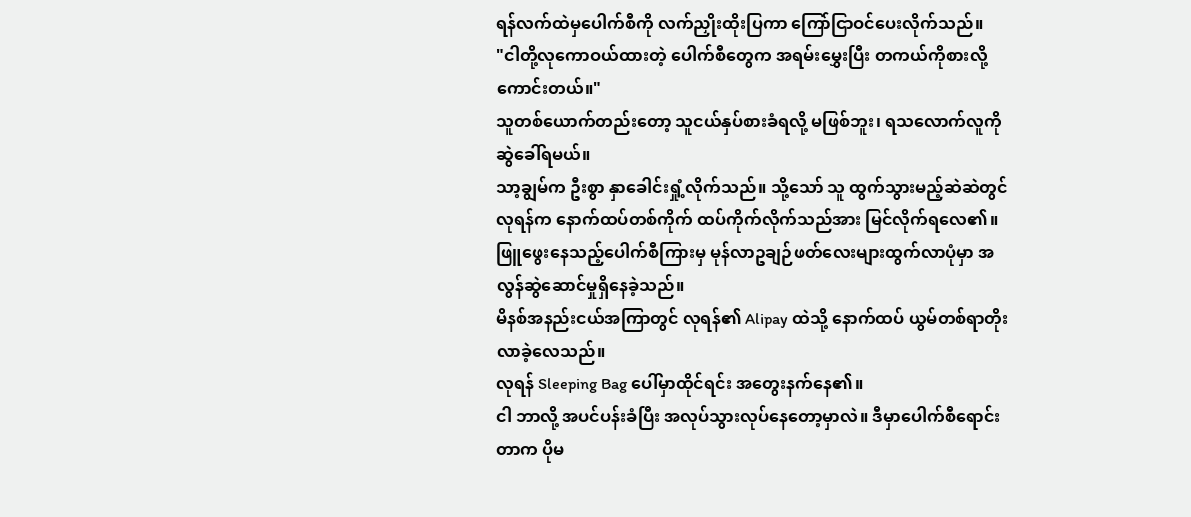ရန်လက်ထဲမှပေါက်စီကို လက်ညှိုးထိုးပြကာ ကြော်ငြာဝင်ပေးလိုက်သည်။
"ငါတို့လုကောဝယ်ထားတဲ့ ပေါက်စီတွေက အရမ်းမွှေးပြီး တကယ်ကိုစားလို့ကောင်းတယ်။"
သူတစ်ယောက်တည်းတော့ သူငယ်နှပ်စားခံရလို့ မဖြစ်ဘူး၊ ရသလောက်လူကို ဆွဲခေါ်ရမယ်။
သာ့ချွမ်က ဦးစွာ နှာခေါင်းရှုံ့လိုက်သည်။ သို့သော် သူ ထွက်သွားမည့်ဆဲဆဲတွင် လုရန်က နောက်ထပ်တစ်ကိုက် ထပ်ကိုက်လိုက်သည်အား မြင်လိုက်ရလေ၏။ ဖြူဖွေးနေသည့်ပေါက်စီကြားမှ မုန်လာဥချဉ်ဖတ်လေးများထွက်လာပုံမှာ အလွန်ဆွဲဆောင်မှုရှိနေခဲ့သည်။
မိနစ်အနည်းငယ်အကြာတွင် လုရန်၏ Alipay ထဲသို့ နောက်ထပ် ယွမ်တစ်ရာတိုးလာခဲ့လေသည်။
လုရန် Sleeping Bag ပေါ်မှာထိုင်ရင်း အတွေးနက်နေ၏။
ငါ ဘာလို့ အပင်ပန်းခံပြီး အလုပ်သွားလုပ်နေတော့မှာလဲ။ ဒီမှာပေါက်စီရောင်းတာက ပိုမ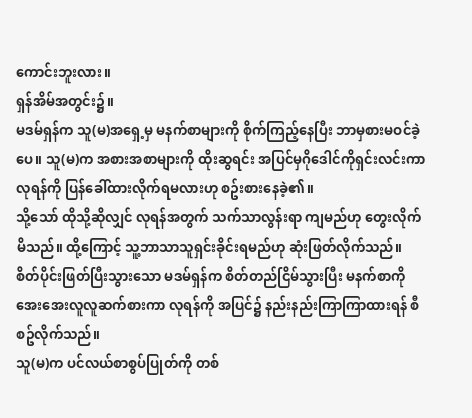ကောင်းဘူးလား။
ရှန်အိမ်အတွင်း၌။
မဒမ်ရှန်က သူ(မ)အရှေ့မှ မနက်စာများကို စိုက်ကြည့်နေပြီး ဘာမှစားမဝင်ခဲ့ပေ။ သူ(မ)က အစားအစာများကို ထိုးဆွရင်း အပြင်မှဂိုဒေါင်ကိုရှင်းလင်းကာ လုရန်ကို ပြန်ခေါ်ထားလိုက်ရမလားဟု စဥ်းစားနေခဲ့၏။
သို့သော် ထိုသို့ဆိုလျှင် လုရန်အတွက် သက်သာလွန်းရာ ကျမည်ဟု တွေးလိုက်မိသည်။ ထို့ကြောင့် သူ့ဘာသာသူရှင်းခိုင်းရမည်ဟု ဆုံးဖြတ်လိုက်သည်။
စိတ်ပိုင်းဖြတ်ပြီးသွားသော မဒမ်ရှန်က စိတ်တည်ငြိမ်သွားပြီး မနက်စာကို အေးအေးလူလူဆက်စားကာ လုရန်ကို အပြင်၌ နည်းနည်းကြာကြာထားရန် စီစဥ်လိုက်သည်။
သူ(မ)က ပင်လယ်စာစွပ်ပြုတ်ကို တစ်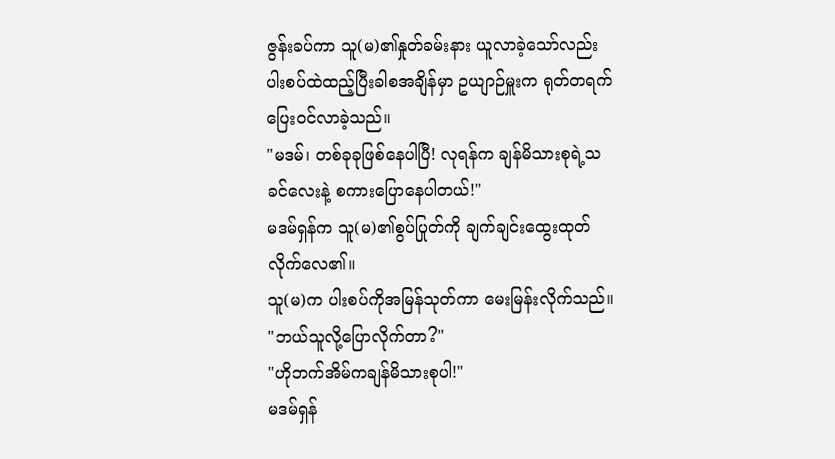ဇွန်းခပ်ကာ သူ(မ)၏နှုတ်ခမ်းနား ယူလာခဲ့သော်လည်း ပါးစပ်ထဲထည့်ပြီးခါစအချိန်မှာ ဥယျာဉ်မှူးက ရုတ်တရက် ပြေးဝင်လာခဲ့သည်။
"မဒမ်၊ တစ်ခုခုဖြစ်နေပါပြီ! လုရန်က ချန်မိသားစုရဲ့သခင်လေးနဲ့ စကားပြောနေပါတယ်!"
မဒမ်ရှန်က သူ(မ)၏စွပ်ပြုတ်ကို ချက်ချင်းထွေးထုတ်လိုက်လေ၏။
သူ(မ)က ပါးစပ်ကိုအမြန်သုတ်ကာ မေးမြန်းလိုက်သည်။
"ဘယ်သူလို့ပြောလိုက်တာ?"
"ဟိုဘက်အိမ်ကချန်မိသားစုပါ!"
မဒမ်ရှန်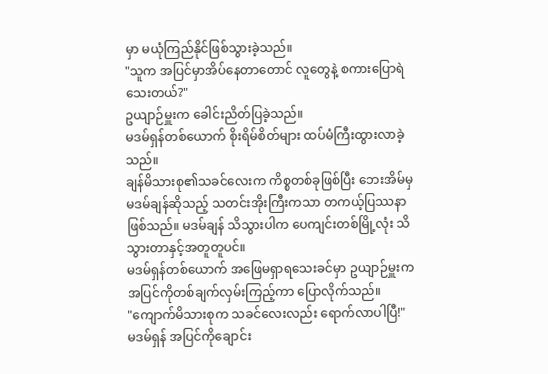မှာ မယုံကြည်နိုင်ဖြစ်သွားခဲ့သည်။
"သူက အပြင်မှာအိပ်နေတာတောင် လူတွေနဲ့ စကားပြောရဲသေးတယ်?"
ဥယျာဉ်မှူးက ခေါင်းညိတ်ပြခဲ့သည်။
မဒမ်ရှန်တစ်ယောက် စိုးရိမ်စိတ်များ ထပ်မံကြီးထွားလာခဲ့သည်။
ချန်မိသားစု၏သခင်လေးက ကိစ္စတစ်ခုဖြစ်ပြီး ဘေးအိမ်မှ မဒမ်ချန်ဆိုသည့် သတင်းအိုးကြီးကသာ တကယ့်ပြဿနာဖြစ်သည်။ မဒမ်ချန် သိသွားပါက ပေကျင်းတစ်မြို့လုံး သိသွားတာနှင့်အတူတူပင်။
မဒမ်ရှန်တစ်ယောက် အဖြေမရှာရသေးခင်မှာ ဥယျာဉ်မှူးက အပြင်ကိုတစ်ချက်လှမ်းကြည့်ကာ ပြောလိုက်သည်။
"ကျောက်မိသားစုက သခင်လေးလည်း ရောက်လာပါပြီ!"
မဒမ်ရှန် အပြင်ကိုချောင်း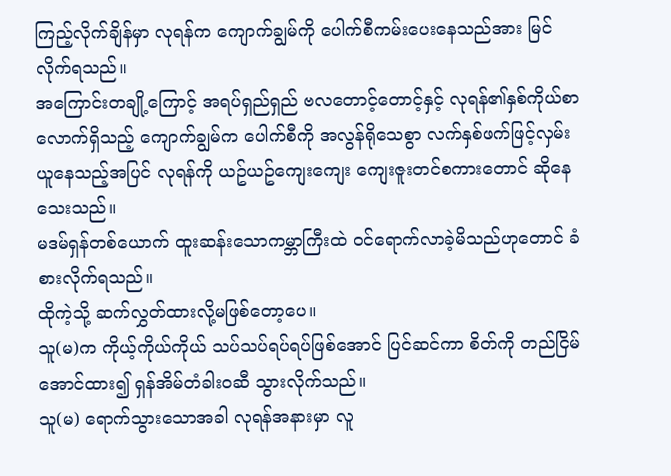ကြည့်လိုက်ချိန်မှာ လုရန်က ကျောက်ချွမ်ကို ပေါက်စီကမ်းပေးနေသည်အား မြင်လိုက်ရသည်။
အကြောင်းတချို့ကြောင့် အရပ်ရှည်ရှည် ဗလတောင့်တောင့်နှင့် လုရန်၏နှစ်ကိုယ်စာလောက်ရှိသည့် ကျောက်ချွမ်က ပေါက်စီကို အလွန်ရိုသေစွာ လက်နှစ်ဖက်ဖြင့်လှမ်းယူနေသည့်အပြင် လုရန်ကို ယဥ်ယဥ်ကျေးကျေး ကျေးဇူးတင်စကားတောင် ဆိုနေသေးသည်။
မဒမ်ရှန်တစ်ယောက် ထူးဆန်းသောကမ္ဘာကြီးထဲ ဝင်ရောက်လာခဲ့မိသည်ဟုတောင် ခံစားလိုက်ရသည်။
ထိုကဲ့သို့ ဆက်လွှတ်ထားလို့မဖြစ်တော့ပေ။
သူ(မ)က ကိုယ့်ကိုယ်ကိုယ် သပ်သပ်ရပ်ရပ်ဖြစ်အောင် ပြင်ဆင်ကာ စိတ်ကို တည်ငြိမ်အောင်ထား၍ ရှန်အိမ်တံခါးဝဆီ သွားလိုက်သည်။
သူ(မ) ရောက်သွားသောအခါ လုရန်အနားမှာ လူ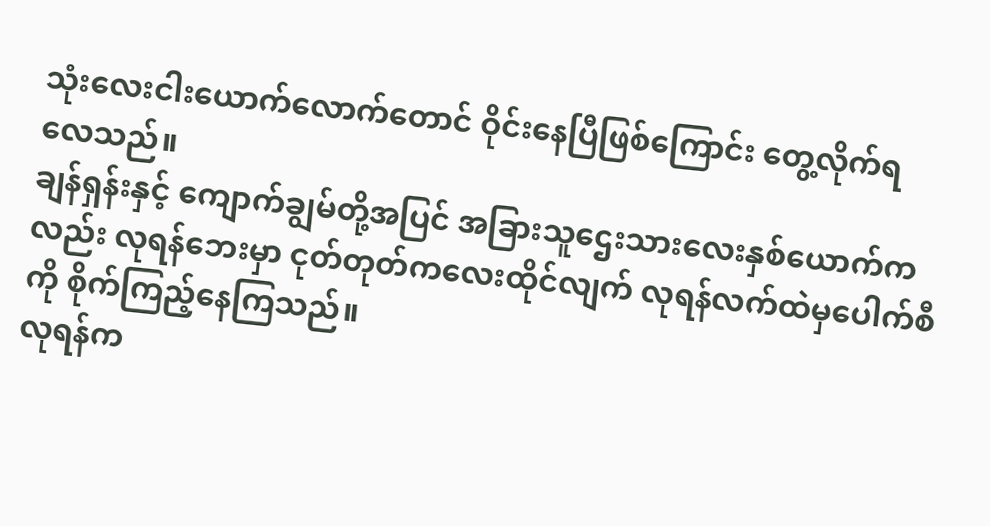သုံးလေးငါးယောက်လောက်တောင် ဝိုင်းနေပြီဖြစ်ကြောင်း တွေ့လိုက်ရလေသည်။
ချန်ရှန်းနှင့် ကျောက်ချွမ်တို့အပြင် အခြားသူဌေးသားလေးနှစ်ယောက်ကလည်း လုရန်ဘေးမှာ ငုတ်တုတ်ကလေးထိုင်လျက် လုရန်လက်ထဲမှပေါက်စီကို စိုက်ကြည့်နေကြသည်။
လုရန်က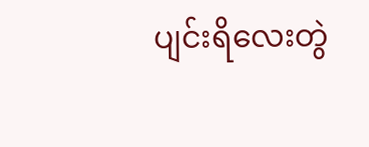ပျင်းရိလေးတွဲ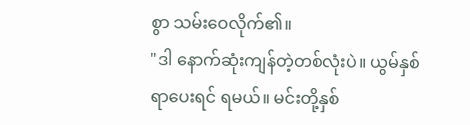စွာ သမ်းဝေလိုက်၏။
"ဒါ နောက်ဆုံးကျန်တဲ့တစ်လုံးပဲ။ ယွမ်နှစ်ရာပေးရင် ရမယ်။ မင်းတို့နှစ်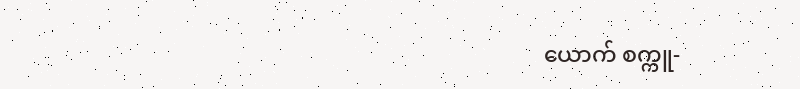ယောက် စက္ကူ-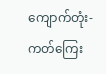ကျောက်တုံး-ကတ်ကြေး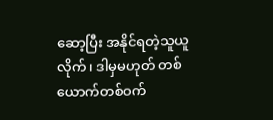ဆော့ပြီး အနိုင်ရတဲ့သူယူလိုက်၊ ဒါမှမဟုတ် တစ်ယောက်တစ်ဝက်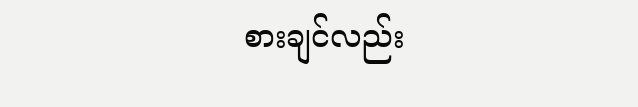စားချင်လည်း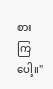စားကြပေါ့။"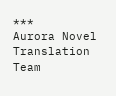***
Aurora Novel Translation Team